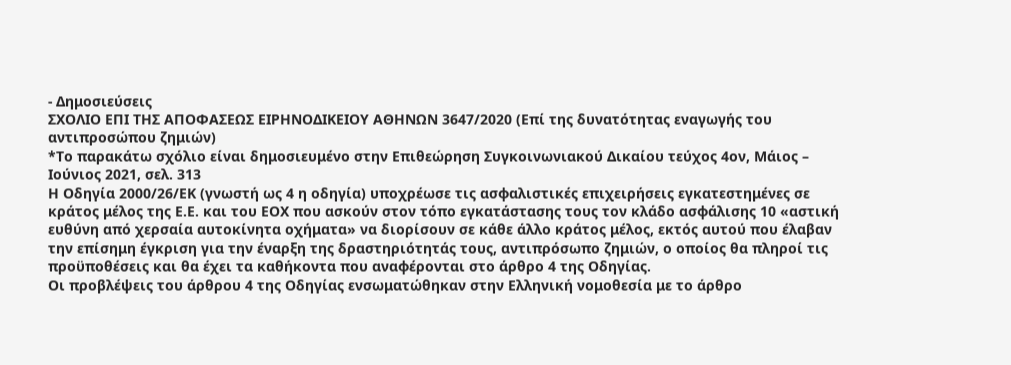- Δημοσιεύσεις
ΣΧΟΛΙΟ ΕΠΙ ΤΗΣ ΑΠΟΦΑΣΕΩΣ ΕΙΡΗΝΟΔΙΚΕΙΟΥ ΑΘΗΝΩΝ 3647/2020 (Επί της δυνατότητας εναγωγής του αντιπροσώπου ζημιών)
*Το παρακάτω σχόλιο είναι δημοσιευμένο στην Επιθεώρηση Συγκοινωνιακού Δικαίου τεύχος 4ον, Μάιος – Ιούνιος 2021, σελ. 313
Η Οδηγία 2000/26/ΕΚ (γνωστή ως 4 η οδηγία) υποχρέωσε τις ασφαλιστικές επιχειρήσεις εγκατεστημένες σε κράτος μέλος της Ε.Ε. και του ΕΟΧ που ασκούν στον τόπο εγκατάστασης τους τον κλάδο ασφάλισης 10 «αστική ευθύνη από χερσαία αυτοκίνητα οχήματα» να διορίσουν σε κάθε άλλο κράτος μέλος, εκτός αυτού που έλαβαν την επίσημη έγκριση για την έναρξη της δραστηριότητάς τους, αντιπρόσωπο ζημιών, ο οποίος θα πληροί τις προϋποθέσεις και θα έχει τα καθήκοντα που αναφέρονται στο άρθρο 4 της Οδηγίας.
Οι προβλέψεις του άρθρου 4 της Οδηγίας ενσωματώθηκαν στην Ελληνική νομοθεσία με το άρθρο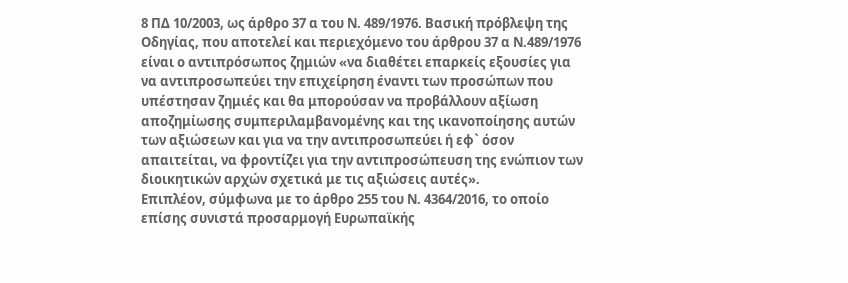8 ΠΔ 10/2003, ως άρθρο 37 α του Ν. 489/1976. Βασική πρόβλεψη της Οδηγίας, που αποτελεί και περιεχόμενο του άρθρου 37 α Ν.489/1976 είναι ο αντιπρόσωπος ζημιών «να διαθέτει επαρκείς εξουσίες για να αντιπροσωπεύει την επιχείρηση έναντι των προσώπων που υπέστησαν ζημιές και θα μπορούσαν να προβάλλουν αξίωση αποζημίωσης συμπεριλαμβανομένης και της ικανοποίησης αυτών των αξιώσεων και για να την αντιπροσωπεύει ή εφ` όσον απαιτείται, να φροντίζει για την αντιπροσώπευση της ενώπιον των διοικητικών αρχών σχετικά με τις αξιώσεις αυτές».
Επιπλέον, σύμφωνα με το άρθρο 255 του Ν. 4364/2016, το οποίο επίσης συνιστά προσαρμογή Ευρωπαϊκής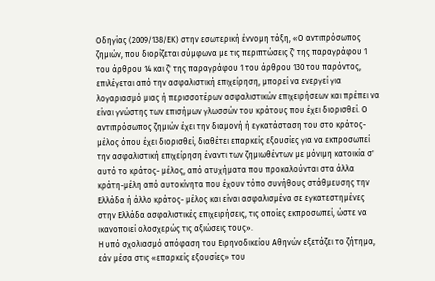Οδηγίας (2009/138/ΕΚ) στην εσωτερική έννομη τάξη, «Ο αντιπρόσωπος ζημιών, που διορίζεται σύμφωνα με τις περιπτώσεις ζ' της παραγράφου 1 του άρθρου 14 και ζ' της παραγράφου 1 του άρθρου 130 του παρόντος, επιλέγεται από την ασφαλιστική επιχείρηση, μπορεί να ενεργεί για λογαριασμό μιας ή περισσοτέρων ασφαλιστικών επιχειρήσεων και πρέπει να είναι γνώστης των επισήμων γλωσσών του κράτους που έχει διορισθεί. Ο αντιπρόσωπος ζημιών έχει την διαμονή ή εγκατάσταση του στο κράτος-μέλος όπου έχει διορισθεί, διαθέτει επαρκείς εξουσίες για να εκπροσωπεί την ασφαλιστική επιχείρηση έναντι των ζημιωθέντων με μόνιμη κατοικία σ' αυτό το κράτος- μέλος, από ατυχήματα που προκαλούνται στα άλλα κράτη-μέλη από αυτοκίνητα που έχουν τόπο συνήθους στάθμευσης την Ελλάδα ή άλλο κράτος- μέλος και είναι ασφαλισμένα σε εγκατεστημένες στην Ελλάδα ασφαλιστικές επιχειρήσεις, τις οποίες εκπροσωπεί, ώστε να ικανοποιεί ολοσχερώς τις αξιώσεις τους».
Η υπό σχολιασμό απόφαση του Ειρηνοδικείου Αθηνών εξετάζει το ζήτημα, εάν μέσα στις «επαρκείς εξουσίες» του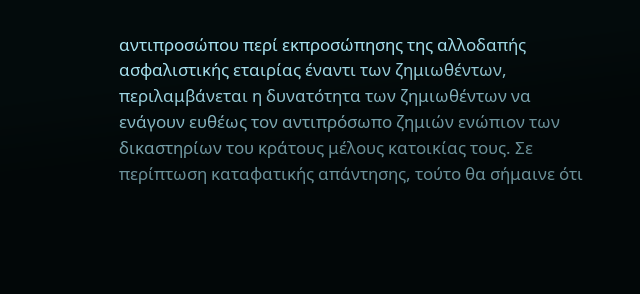αντιπροσώπου περί εκπροσώπησης της αλλοδαπής ασφαλιστικής εταιρίας έναντι των ζημιωθέντων, περιλαμβάνεται η δυνατότητα των ζημιωθέντων να ενάγουν ευθέως τον αντιπρόσωπο ζημιών ενώπιον των δικαστηρίων του κράτους μέλους κατοικίας τους. Σε περίπτωση καταφατικής απάντησης, τούτο θα σήμαινε ότι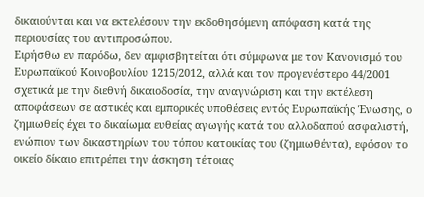δικαιούνται και να εκτελέσουν την εκδοθησόμενη απόφαση κατά της περιουσίας του αντιπροσώπου.
Ειρήσθω εν παρόδω, δεν αμφισβητείται ότι σύμφωνα με τον Κανονισμό του Ευρωπαϊκού Κοινοβουλίου 1215/2012, αλλά και τον προγενέστερο 44/2001 σχετικά με την διεθνή δικαιοδοσία, την αναγνώριση και την εκτέλεση αποφάσεων σε αστικές και εμπορικές υποθέσεις εντός Ευρωπαϊκής Ένωσης, ο ζημιωθείς έχει το δικαίωμα ευθείας αγωγής κατά του αλλοδαπού ασφαλιστή, ενώπιον των δικαστηρίων του τόπου κατοικίας του (ζημιωθέντα), εφόσον το οικείο δίκαιο επιτρέπει την άσκηση τέτοιας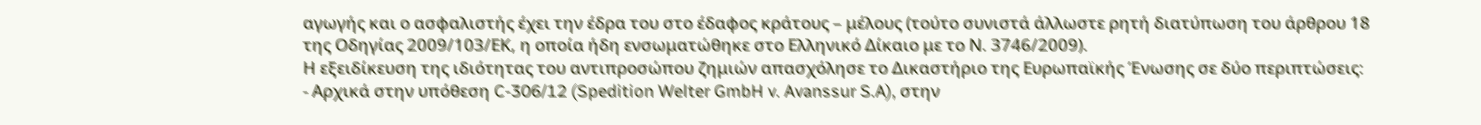αγωγής και ο ασφαλιστής έχει την έδρα του στο έδαφος κράτους – μέλους (τούτο συνιστά άλλωστε ρητή διατύπωση του άρθρου 18 της Οδηγίας 2009/103/ΕΚ, η οποία ήδη ενσωματώθηκε στο Ελληνικό Δίκαιο με το Ν. 3746/2009).
Η εξειδίκευση της ιδιότητας του αντιπροσώπου ζημιών απασχόλησε το Δικαστήριο της Ευρωπαϊκής Ένωσης σε δύο περιπτώσεις:
- Αρχικά στην υπόθεση C-306/12 (Spedition Welter GmbH v. Avanssur S.A), στην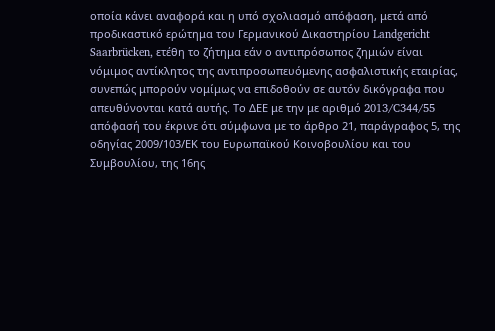οποία κάνει αναφορά και η υπό σχολιασμό απόφαση, μετά από προδικαστικό ερώτημα του Γερμανικού Δικαστηρίου Landgericht Saarbrücken, ετέθη το ζήτημα εάν ο αντιπρόσωπος ζημιών είναι νόμιμος αντίκλητος της αντιπροσωπευόμενης ασφαλιστικής εταιρίας, συνεπώς μπορούν νομίμως να επιδοθούν σε αυτόν δικόγραφα που απευθύνονται κατά αυτής. Το ΔΕΕ με την με αριθμό 2013/C344/55 απόφασή του έκρινε ότι σύμφωνα με το άρθρο 21, παράγραφος 5, της οδηγίας 2009/103/ΕΚ του Ευρωπαϊκού Κοινοβουλίου και του Συμβουλίου, της 16ης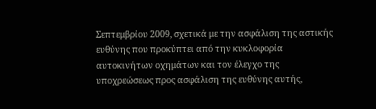Σεπτεμβρίου 2009, σχετικά με την ασφάλιση της αστικής ευθύνης που προκύπτει από την κυκλοφορία αυτοκινήτων οχημάτων και τον έλεγχο της υποχρεώσεως προς ασφάλιση της ευθύνης αυτής,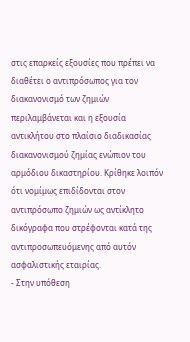στις επαρκείς εξουσίες που πρέπει να διαθέτει ο αντιπρόσωπος για τον διακανονισμό των ζημιών περιλαμβάνεται και η εξουσία αντικλήτου στο πλαίσιο διαδικασίας διακανονισμού ζημίας ενώπιον του αρμόδιου δικαστηρίου. Κρίθηκε λοιπόν ότι νομίμως επιδίδονται στον αντιπρόσωπο ζημιών ως αντίκλητο δικόγραφα που στρέφονται κατά της αντιπροσωπευόμενης από αυτόν ασφαλιστικής εταιρίας.
- Στην υπόθεση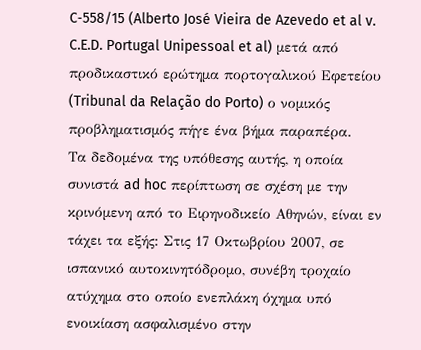C‑558/15 (Alberto José Vieira de Azevedo et al v. C.E.D. Portugal Unipessoal et al) μετά από προδικαστικό ερώτημα πορτογαλικού Εφετείου (Tribunal da Relação do Porto) ο νομικός προβληματισμός πήγε ένα βήμα παραπέρα.
Τα δεδομένα της υπόθεσης αυτής, η οποία συνιστά ad hoc περίπτωση σε σχέση με την κρινόμενη από το Ειρηνοδικείο Αθηνών, είναι εν τάχει τα εξής: Στις 17 Οκτωβρίου 2007, σε ισπανικό αυτοκινητόδρομο, συνέβη τροχαίο ατύχημα στο οποίο ενεπλάκη όχημα υπό ενοικίαση ασφαλισμένο στην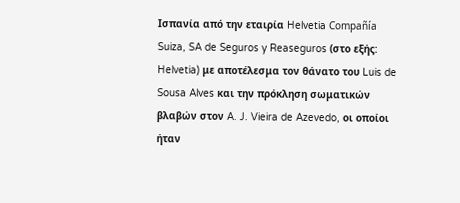Ισπανία από την εταιρία Helvetia Compañía Suiza, SA de Seguros y Reaseguros (στο εξής: Helvetia) με αποτέλεσμα τον θάνατο του Luis de Sousa Alves και την πρόκληση σωματικών βλαβών στον A. J. Vieira de Azevedo, οι οποίοι ήταν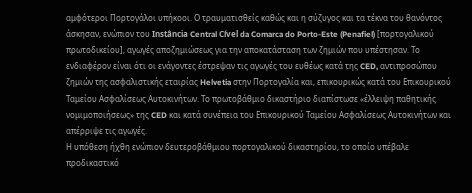αμφότεροι Πορτογάλοι υπήκοοι. Ο τραυματισθείς καθώς και η σύζυγος και τα τέκνα του θανόντος άσκησαν, ενώπιον του Instância Central Cível da Comarca do Porto-Este (Penafiel) [πορτογαλικού πρωτοδικείου], αγωγές αποζημιώσεως για την αποκατάσταση των ζημιών που υπέστησαν. Το ενδιαφέρον είναι ότι οι ενάγοντες έστρεψαν τις αγωγές του ευθέως κατά της CED, αντιπροσώπου ζημιών της ασφαλιστικής εταιρίας Helvetia στην Πορτογαλία και, επικουρικώς κατά του Επικουρικού Ταμείου Ασφαλίσεως Αυτοκινήτων. Το πρωτοβάθμιο δικαστήριο διαπίστωσε «έλλειψη παθητικής νομιμοποιήσεως» της CED και κατά συνέπεια του Επικουρικού Ταμείου Ασφαλίσεως Αυτοκινήτων και απέρριψε τις αγωγές.
Η υπόθεση ήχθη ενώπιον δευτεροβάθμιου πορτογαλικού δικαστηρίου, το οποίο υπέβαλε προδικαστικό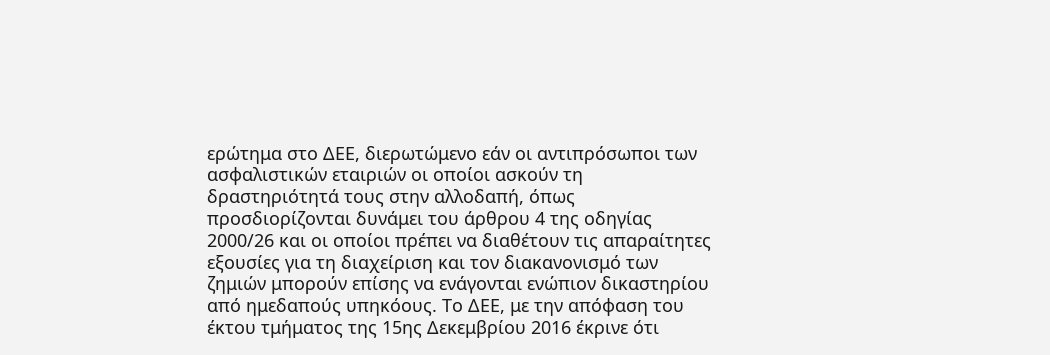ερώτημα στο ΔΕΕ, διερωτώμενο εάν οι αντιπρόσωποι των ασφαλιστικών εταιριών οι οποίοι ασκούν τη δραστηριότητά τους στην αλλοδαπή, όπως προσδιορίζονται δυνάμει του άρθρου 4 της οδηγίας 2000/26 και οι οποίοι πρέπει να διαθέτουν τις απαραίτητες εξουσίες για τη διαχείριση και τον διακανονισμό των ζημιών μπορούν επίσης να ενάγονται ενώπιον δικαστηρίου από ημεδαπούς υπηκόους. Το ΔΕΕ, με την απόφαση του έκτου τμήματος της 15ης Δεκεμβρίου 2016 έκρινε ότι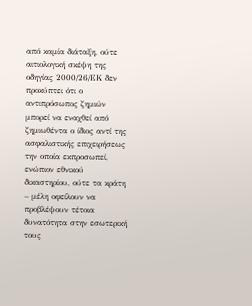από καμία διάταξη, ούτε αιτιολογική σκέψη της οδηγίας 2000/26/ΕΚ δεν προκύπτει ότι ο αντιπρόσωπος ζημιών μπορεί να εναχθεί από ζημιωθέντα ο ίδιος αντί της ασφαλιστικής επιχειρήσεως την οποία εκπροσωπεί, ενώπιον εθνικού δικαστηρίου, ούτε τα κράτη – μέλη οφείλουν να προβλέψουν τέτοια δυνατότητα στην εσωτερική τους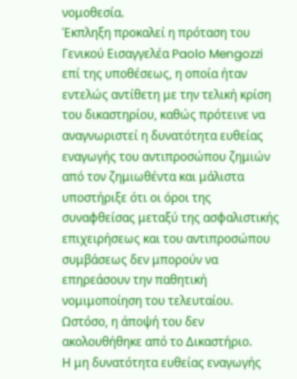νομοθεσία.
Έκπληξη προκαλεί η πρόταση του Γενικού Εισαγγελέα Paolo Mengozzi επί της υποθέσεως, η οποία ήταν εντελώς αντίθετη με την τελική κρίση του δικαστηρίου, καθώς πρότεινε να αναγνωριστεί η δυνατότητα ευθείας εναγωγής του αντιπροσώπου ζημιών από τον ζημιωθέντα και μάλιστα υποστήριξε ότι οι όροι της συναφθείσας μεταξύ της ασφαλιστικής επιχειρήσεως και του αντιπροσώπου συμβάσεως δεν μπορούν να επηρεάσουν την παθητική νομιμοποίηση του τελευταίου. Ωστόσο, η άποψή του δεν ακολουθήθηκε από το Δικαστήριο.
Η μη δυνατότητα ευθείας εναγωγής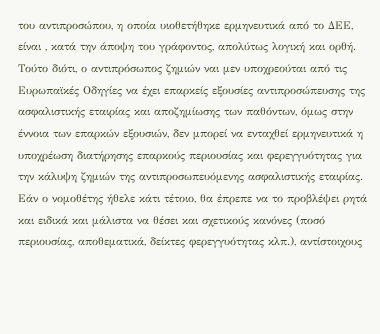του αντιπροσώπου, η οποία υιοθετήθηκε ερμηνευτικά από το ΔΕΕ, είναι , κατά την άποψη του γράφοντος, απολύτως λογική και ορθή. Τούτο διότι, ο αντιπρόσωπος ζημιών ναι μεν υποχρεούται από τις Ευρωπαϊκές Οδηγίες να έχει επαρκείς εξουσίες αντιπροσώπευσης της ασφαλιστικής εταιρίας και αποζημίωσης των παθόντων, όμως στην έννοια των επαρκών εξουσιών, δεν μπορεί να ενταχθεί ερμηνευτικά η υποχρέωση διατήρησης επαρκούς περιουσίας και φερεγγυότητας για την κάλυψη ζημιών της αντιπροσωπευόμενης ασφαλιστικής εταιρίας. Εάν ο νομοθέτης ήθελε κάτι τέτοιο, θα έπρεπε να το προβλέψει ρητά και ειδικά και μάλιστα να θέσει και σχετικούς κανόνες (ποσό περιουσίας, αποθεματικά, δείκτες φερεγγυότητας κλπ.), αντίστοιχους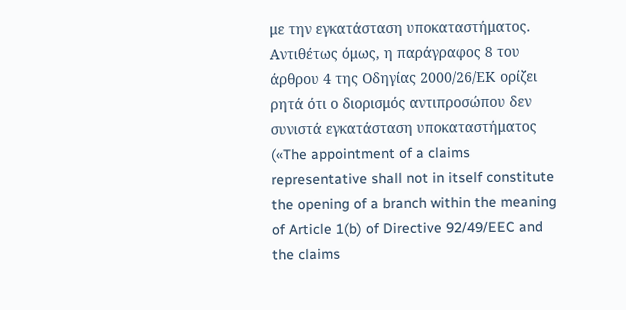με την εγκατάσταση υποκαταστήματος. Αντιθέτως όμως, η παράγραφος 8 του άρθρου 4 της Οδηγίας 2000/26/ΕΚ ορίζει ρητά ότι ο διορισμός αντιπροσώπου δεν συνιστά εγκατάσταση υποκαταστήματος («The appointment of a claims representative shall not in itself constitute the opening of a branch within the meaning of Article 1(b) of Directive 92/49/EEC and the claims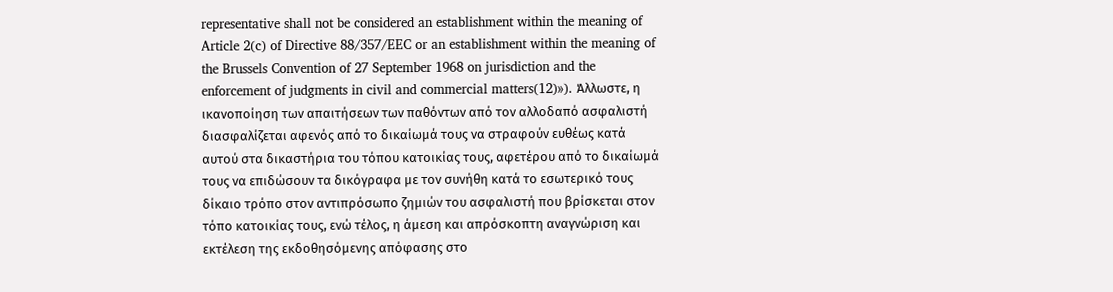representative shall not be considered an establishment within the meaning of Article 2(c) of Directive 88/357/EEC or an establishment within the meaning of the Brussels Convention of 27 September 1968 on jurisdiction and the enforcement of judgments in civil and commercial matters(12)»). Άλλωστε, η ικανοποίηση των απαιτήσεων των παθόντων από τον αλλοδαπό ασφαλιστή διασφαλίζεται αφενός από το δικαίωμά τους να στραφούν ευθέως κατά αυτού στα δικαστήρια του τόπου κατοικίας τους, αφετέρου από το δικαίωμά τους να επιδώσουν τα δικόγραφα με τον συνήθη κατά το εσωτερικό τους δίκαιο τρόπο στον αντιπρόσωπο ζημιών του ασφαλιστή που βρίσκεται στον τόπο κατοικίας τους, ενώ τέλος, η άμεση και απρόσκοπτη αναγνώριση και εκτέλεση της εκδοθησόμενης απόφασης στο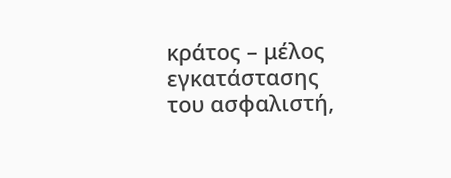κράτος – μέλος εγκατάστασης του ασφαλιστή,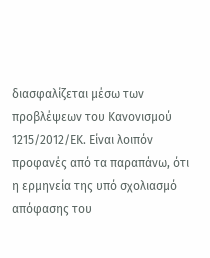διασφαλίζεται μέσω των προβλέψεων του Κανονισμού 1215/2012/ΕΚ. Είναι λοιπόν προφανές από τα παραπάνω, ότι η ερμηνεία της υπό σχολιασμό απόφασης του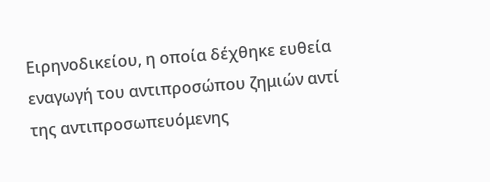Ειρηνοδικείου, η οποία δέχθηκε ευθεία εναγωγή του αντιπροσώπου ζημιών αντί της αντιπροσωπευόμενης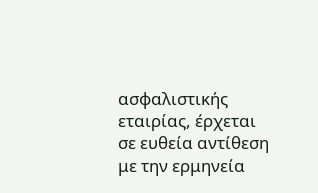ασφαλιστικής εταιρίας, έρχεται σε ευθεία αντίθεση με την ερμηνεία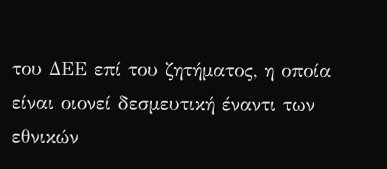του ΔΕΕ επί του ζητήματος, η οποία είναι οιονεί δεσμευτική έναντι των εθνικών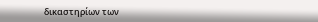δικαστηρίων των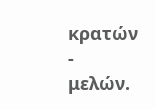κρατών - μελών.